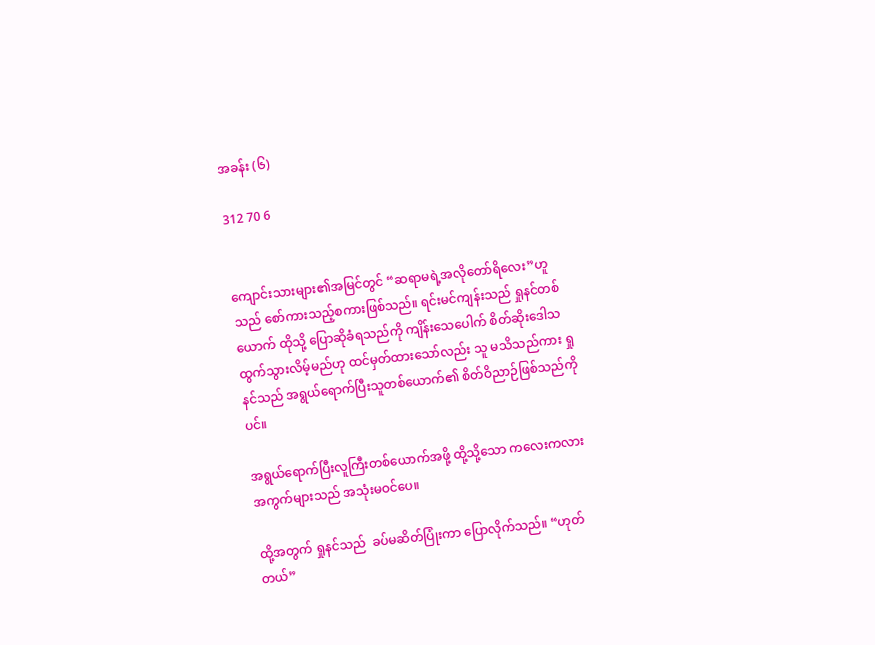အခန်း (၆)

312 70 6


ကျောင်းသားများ၏အမြင်တွင် “ဆရာမရဲ့အလိုတော်ရိလေး”ဟူသည် စော်ကားသည့်စကားဖြစ်သည်။ ရင်းမင်ကျန်းသည် ရှုနင်တစ်ယောက် ထိုသို့ ပြောဆိုခံရသည်ကို ကျိန်းသေပေါက် စိတ်ဆိုးဒေါသထွက်သွားလိမ့်မည်ဟု ထင်မှတ်ထားသော်လည်း သူ မသိသည်ကား ရှုနင်သည် အရွယ်ရောက်ပြီးသူတစ်ယောက်၏ စိတ်ဝိညာဉ်ဖြစ်သည်ကိုပင်။

အရွယ်ရောက်ပြီးလူကြီးတစ်ယောက်အဖို့ ထို့သို့သော ကလေးကလားအကွက်များသည် အသုံးမဝင်ပေ။

ထို့အတွက် ရှုနင်သည်  ခပ်မဆိတ်ပြုံးကာ ပြောလိုက်သည်။ “ဟုတ်တယ်”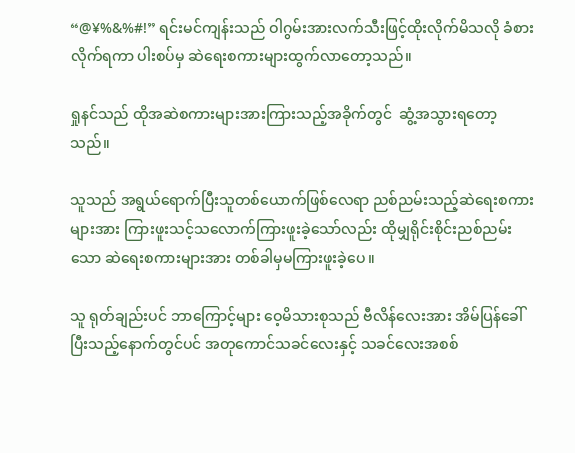“@¥%&%#!” ရင်းမင်ကျန်းသည် ဝါဂွမ်းအားလက်သီးဖြင့်ထိုးလိုက်မိသလို ခံစားလိုက်ရကာ ပါးစပ်မှ ဆဲရေးစကားများထွက်လာတော့သည်။

ရှုနင်သည် ထိုအဆဲစကားများအားကြားသည့်အခိုက်တွင်  ဆွံ့အသွားရတော့သည်။

သူသည် အရွယ်ရောက်ပြီးသူတစ်ယောက်ဖြစ်လေရာ ညစ်ညမ်းသည့်ဆဲရေးစကားများအား ကြားဖူးသင့်သလောက်ကြားဖူးခဲ့သော်လည်း ထိုမျှရိုင်းစိုင်းညစ်ညမ်းသော ဆဲရေးစကားများအား တစ်ခါမှမကြားဖူးခဲ့ပေ။

သူ ရုတ်ချည်းပင် ဘာကြောင့်များ ဝေ့မိသားစုသည် ဗီလိန်လေးအား အိမ်ပြန်ခေါ်ပြီးသည့်နောက်တွင်ပင် အတုကောင်သခင်လေးနှင့် သခင်လေးအစစ်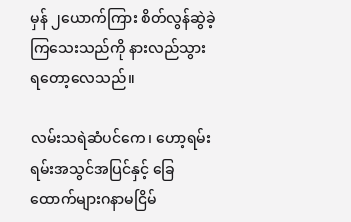မှန် ၂ယောက်ကြား စိတ်လွန်ဆွဲခဲ့ကြသေးသည်ကို နားလည်သွားရတော့လေသည်။

လမ်းသရဲဆံပင်ကေ၊ ဟော့ရမ်းရမ်းအသွင်အပြင်နှင့် ခြေထောက်များဂနာမငြိမ်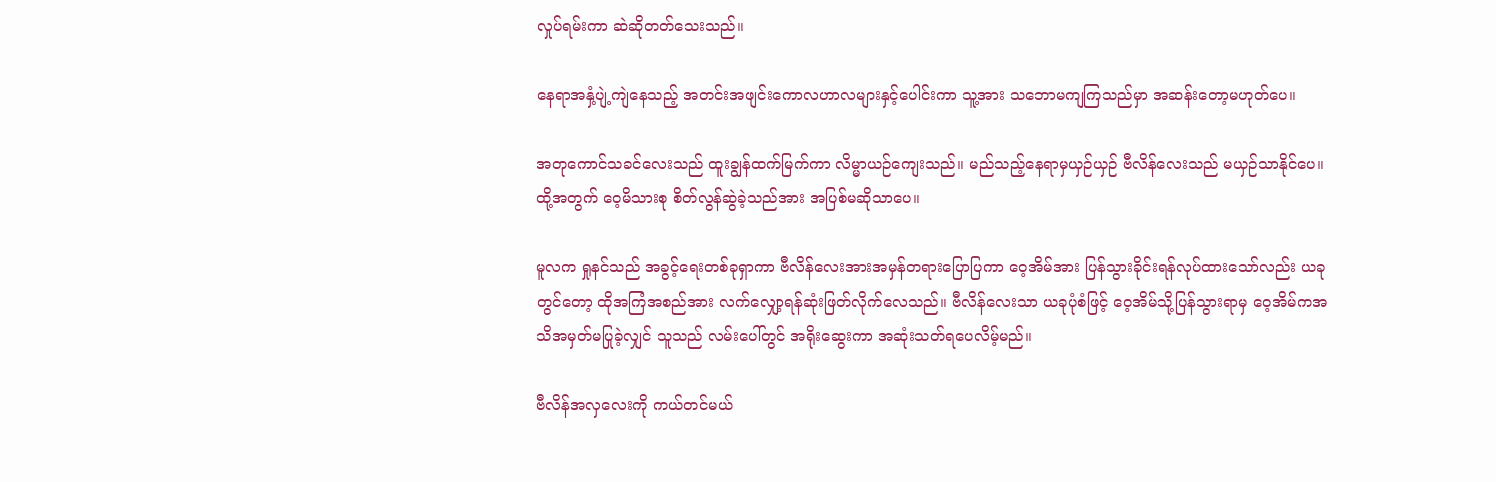လှုပ်ရမ်းကာ ဆဲဆိုတတ်သေးသည်။

နေရာအနှံ့ပျဲ့ကျဲနေသည့် အတင်းအဖျင်းကောလဟာလများနှင့်ပေါင်းကာ သူ့အား သဘောမကျကြသည်မှာ အဆန်းတော့မဟုတ်ပေ။

အတုကောင်သခင်လေးသည် ထူးချွန်ထက်မြက်ကာ လိမ္မာယဉ်ကျေးသည်။ မည်သည့်နေရာမှယှဉ်ယှဉ် ဗီလိန်လေးသည် မယှဉ်သာနိုင်ပေ။ ထို့အတွက် ဝေ့မိသားစု စိတ်လွန်ဆွဲခဲ့သည်အား အပြစ်မဆိုသာပေ။

မူလက ရှုနင်သည် အခွင့်ရေးတစ်ခုရှာကာ ဗီလိန်လေးအားအမှန်တရားပြောပြကာ ဝေ့အိမ်အား ပြန်သွားခိုင်းရန်လုပ်ထားသော်လည်း ယခုတွင်တော့ ထိုအကြံအစည်အား လက်လျှော့ရန်ဆုံးဖြတ်လိုက်လေသည်။ ဗီလိန်လေးသာ ယခုပုံစံဖြင့် ဝေ့အိမ်သို့ပြန်သွားရာမှ ဝေ့အိမ်ကအသိအမှတ်မပြုခဲ့လျှင် သူသည် လမ်းပေါ်တွင် အရိုးဆွေးကာ အဆုံးသတ်ရပေလိမ့်မည်။

ဗီလိန်အလှလေးကို ကယ်တင်မယ်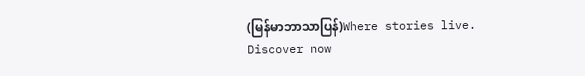(မြန်မာဘာသာပြန်)Where stories live. Discover now